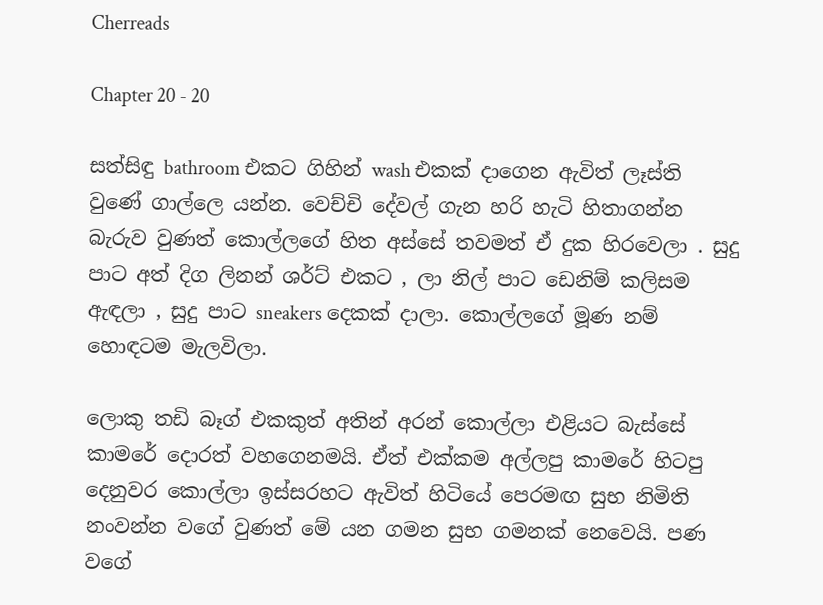Cherreads

Chapter 20 - 20

සත්සිඳු bathroom එකට ගිහින් wash එකක් දාගෙන ඇවිත් ලෑස්ති වුණේ ගාල්ලෙ යන්න. වෙච්චි දේවල් ගැන හරි හැටි හිතාගන්න බැරුව වුණත් කොල්ලගේ හිත අස්සේ තවමත් ඒ දුක හිරවෙලා . සුදු පාට අත් දිග ලිනන් ශර්ට් එකට , ලා නිල් පාට ඩෙනිම් කලිසම ඇඳලා , සුදු පාට sneakers දෙකක් දාලා. කොල්ලගේ මූණ නම් හොඳටම මැලවිලා.

ලොකු තඩි බෑග් එකකුත් අතින් අරන් කොල්ලා එළියට බැස්සේ කාමරේ දොරත් වහගෙනමයි. ඒත් එක්කම අල්ලපු කාමරේ හිටපු දෙනුවර කොල්ලා ඉස්සරහට ඇවිත් හිටියේ පෙරමඟ සුභ නිමිති නංවන්න වගේ වුණත් මේ යන ගමන සුභ ගමනක් නෙවෙයි. පණ වගේ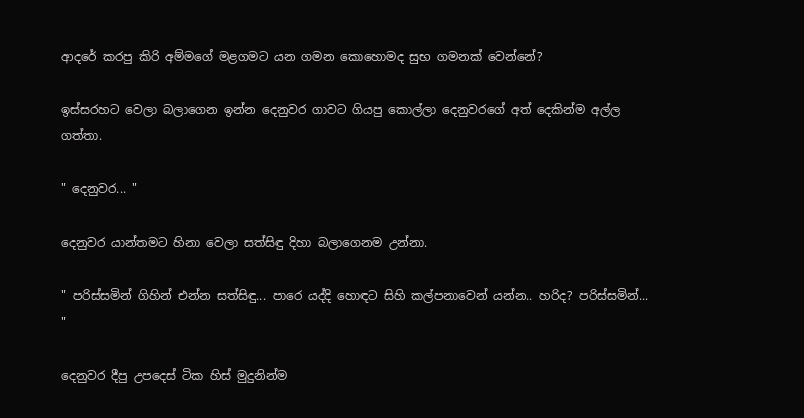ආදරේ කරපු කිරි අම්මගේ මළගමට යන ගමන කොහොමද සුභ ගමනක් වෙන්නේ?

ඉස්සරහට වෙලා බලාගෙන ඉන්න දෙනුවර ගාවට ගියපු කොල්ලා දෙනුවරගේ අත් දෙකින්ම අල්ල ගත්තා.

" දෙනුවර... "

දෙනුවර යාන්තමට හිනා වෙලා සත්සිඳු දිහා බලාගෙනම උන්නා.

" පරිස්සමින් ගිහින් එන්න සත්සිඳු... පාරෙ යද්දි හොඳට සිහි කල්පනාවෙන් යන්න.. හරිද? පරිස්සමින්... "

දෙනුවර දීපු උපදෙස් ටික හිස් මුදුනින්ම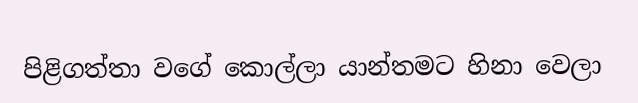පිළිගත්තා වගේ කොල්ලා යාන්තමට හිනා වෙලා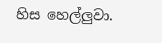හිස හෙල්ලුවා.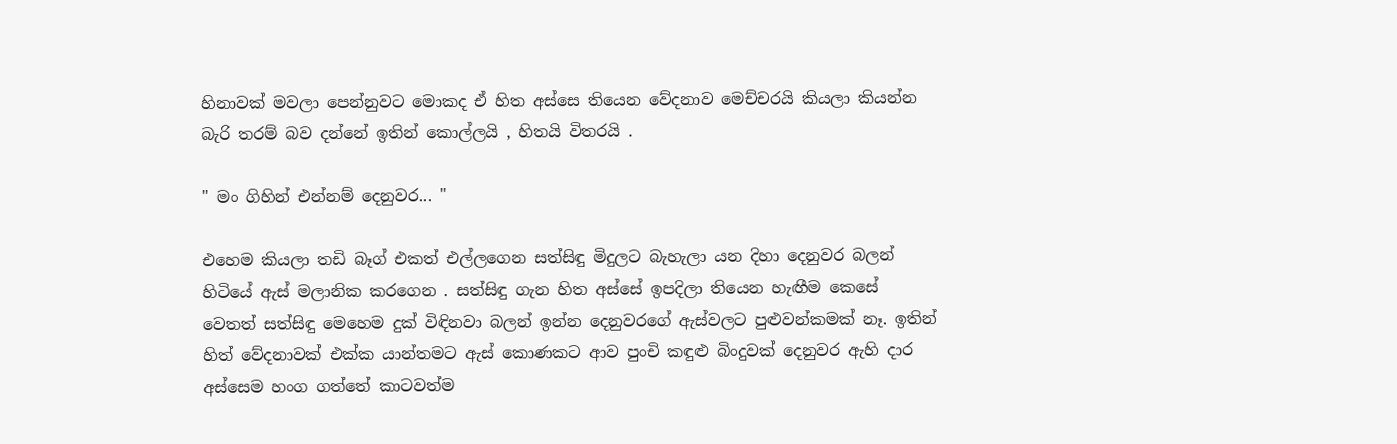හිනාවක් මවලා පෙන්නුවට මොකද ඒ හිත අස්සෙ තියෙන වේදනාව මෙච්චරයි කියලා කියන්න බැරි තරම් බව දන්නේ ඉතින් කොල්ලයි , හිතයි විතරයි .

" මං ගිහින් එන්නම් දෙනුවර... "

එහෙම කියලා තඩි බෑග් එකත් එල්ලගෙන සත්සිඳු මිදුලට බැහැලා යන දිහා දෙනුවර බලන් හිටියේ ඇස් මලානික කරගෙන . සත්සිඳු ගැන හිත අස්සේ ඉපදිලා තියෙන හැඟීම කෙසේ වෙතත් සත්සිඳු මෙහෙම දුක් විඳිනවා බලන් ඉන්න දෙනුවරගේ ඇස්වලට පුළුවන්කමක් නෑ. ඉතින් හිත් වේදනාවක් එක්ක යාන්තමට ඇස් කොණකට ආව පුංචි කඳුළු බිංදුවක් දෙනුවර ඇහි දාර අස්සෙම හංග ගත්තේ කාටවත්ම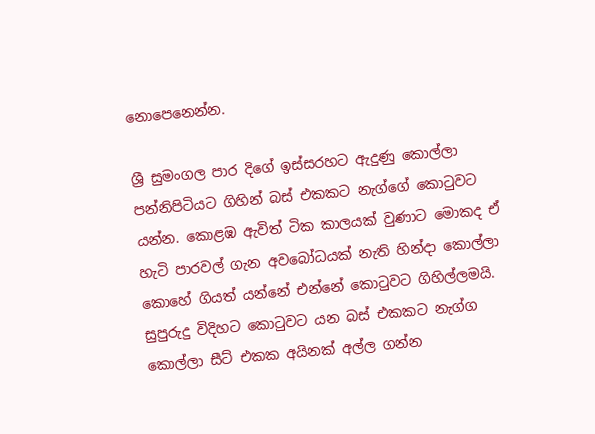නොපෙනෙන්න.

ශ්‍රී සුමංගල පාර දිගේ ඉස්සරහට ඇදුණු කොල්ලා පන්නිපිටියට ගිහින් බස් එකකට නැග්ගේ කොටුවට යන්න. කොළඹ ඇවිත් ටික කාලයක් වුණාට මොකද ඒ හැටි පාරවල් ගැන අවබෝධයක් නැති හින්දා කොල්ලා කොහේ ගියත් යන්නේ එන්නේ කොටුවට ගිහිල්ලමයි. සුපුරුදු විදිහට කොටුවට යන බස් එකකට නැග්ග කොල්ලා සීට් එකක අයිනක් අල්ල ගන්න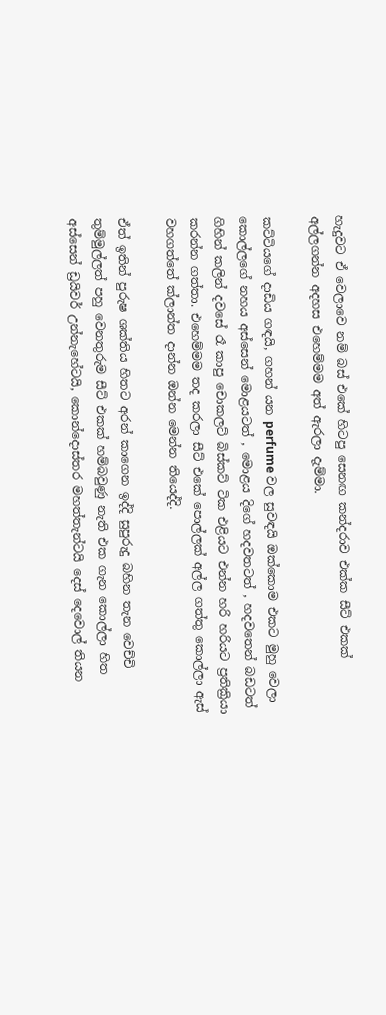හැදුවට ඒ වෙලාවෙ නම් බස් එකේ හිටපු සෙනඟ කන්දරාව එක්ක සීට් එකක් අල්ලගන්න අදහස එහෙම්මම අත් ඇරලා දැම්මා.

කට්ටියගේ දාඩිය ගඳයි, ගහන් යන perfume වල සුවඳයි ඔක්කොම එකට මුහු වෙලා කොල්ලගේ නහය අස්සෙන් මොළයටත් , මොළය දිගේ හදවතටත් , හදවතෙන් බඩටත් ගිහින් කලින් දවසේ රෑ කාපු චොකලට් බිස්කට් ටික එළියට එන්න හරි හරියට ප්‍රතික්‍රියා කරන්න ගත්තා. එහෙම්මම තද කරලා සීට් එකේ පොල්ලක් අල්ල ගත්තු කොල්ලා ඇස් වහගත්තේ ක්ලාන්ත දාන්න ඔන්න මෙන්න තියෙද්දි.

ඒත් ඉතින් පුරුෂ ශක්තිය හිතට අරන් කාගෙන ඉද්දි සුපුරුදු බහින තැන වෙච්චි තුම්මුල්ලත් පහු වෙනතුරුම සීට් එකක් හම්බවුණු නැති එක ගැන කොල්ලා හිත අස්සෙන් ඩ්‍රයිවර් උන්නැහේටයි, කොන්දොස්තර මහත්තැන්ටයි දෙස් දෙවොල් තියන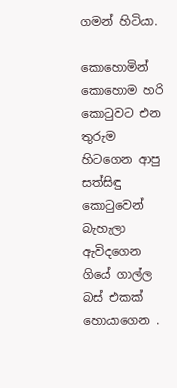ගමන් හිටියා.

කොහොමින් කොහොම හරි කොටුවට එන තුරුම හිටගෙන ආපු සත්සිඳු කොටුවෙන් බැහැලා ඇවිදගෙන ගියේ ගාල්ල බස් එකක් හොයාගෙන .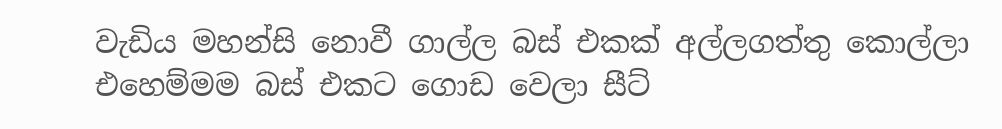වැඩිය මහන්සි නොවී ගාල්ල බස් එකක් අල්ලගත්තු කොල්ලා එහෙම්මම බස් එකට ගොඩ වෙලා සීට්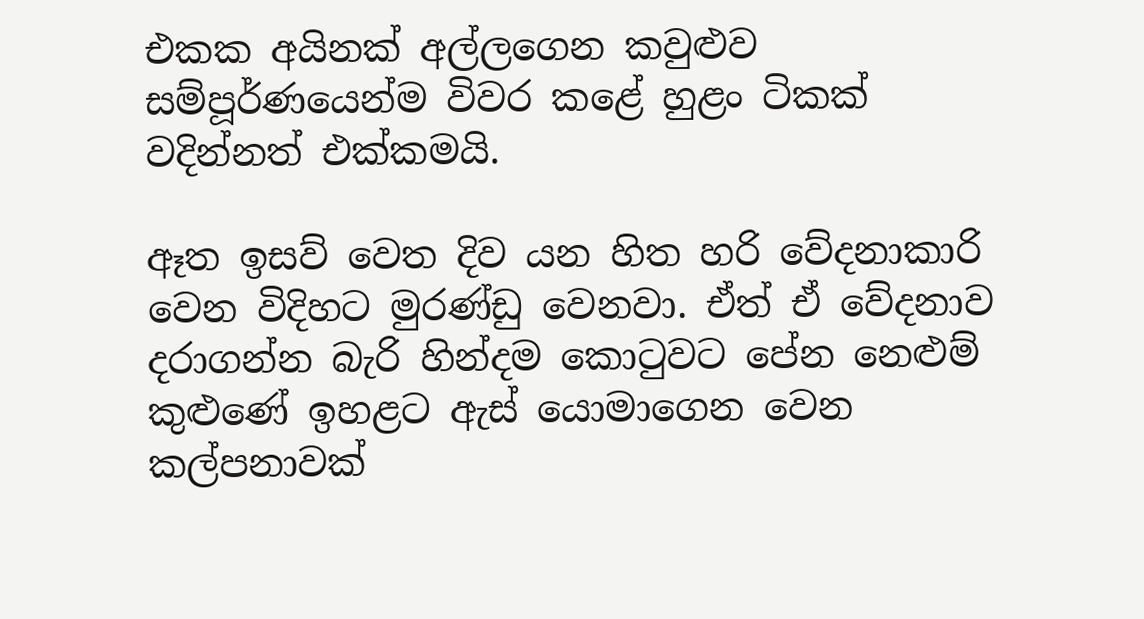එකක අයිනක් අල්ලගෙන කවුළුව සම්පූර්ණයෙන්ම විවර කළේ හුළං ටිකක් වදින්නත් එක්කමයි.

ඈත ඉසව් වෙත දිව යන හිත හරි වේදනාකාරි වෙන විදිහට මුරණ්ඩු වෙනවා. ඒත් ඒ වේදනාව දරාගන්න බැරි හින්දම කොටුවට පේන නෙළුම් කුළුණේ ඉහළට ඇස් යොමාගෙන වෙන කල්පනාවක්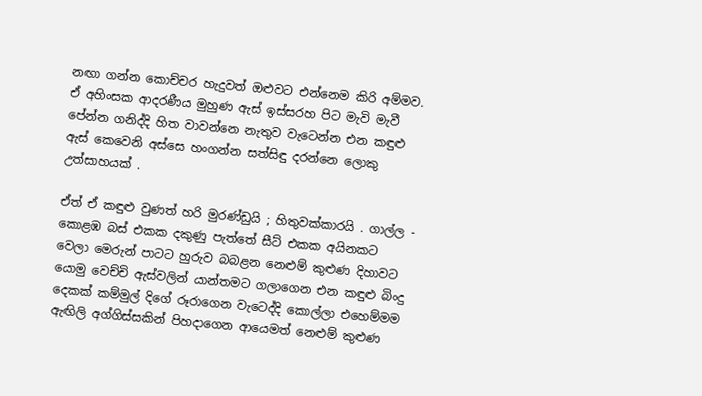නඟා ගන්න කොච්චර හැදුවත් ඔළුවට එන්නෙම කිරි අම්මව. ඒ අහිංසක ආදරණීය මුහුණ ඇස් ඉස්සරහ පිට මැවි මැවී පේන්න ගනිද්දි හිත වාවන්නෙ නැතුව වැටෙන්න එන කඳුළු ඇස් කෙවෙනි අස්සෙ හංගන්න සත්සිඳු දරන්නෙ ලොකු උත්සාහයක් .

ඒත් ඒ කඳුළු වුණත් හරි මුරණ්ඩුයි ; හිතුවක්කාරයි . ගාල්ල - කොළඹ බස් එකක දකුණු පැත්තේ සීට් එකක අයිනකට වෙලා මෙරුන් පාටට හුරුව බබළන නෙළුම් කුළුණ දිහාවට යොමු වෙච්චි ඇස්වලින් යාන්තමට ගලාගෙන එන කඳුළු බිංදු දෙකක් කම්මුල් දිගේ රූරාගෙන වැටෙද්දි කොල්ලා එහෙම්මම ඇඟිලි අග්ගිස්සකින් පිහදාගෙන ආයෙමත් නෙළුම් කුළුණ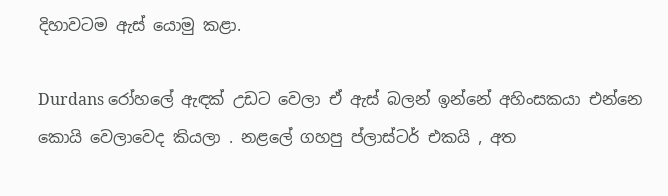දිහාවටම ඇස් යොමු කළා.

Durdans රෝහලේ ඇඳක් උඩට වෙලා ඒ ඇස් බලන් ඉන්නේ අහිංසකයා එන්නෙ කොයි වෙලාවෙද කියලා . නළලේ ගහපු ප්ලාස්ටර් එකයි , අත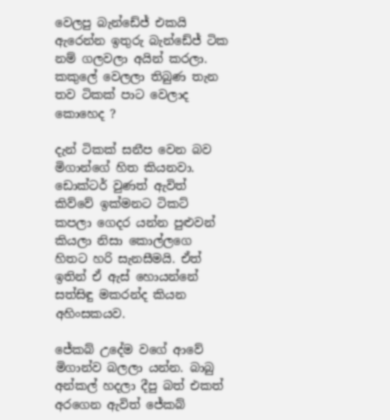වෙලපු බැන්ඩේජ් එකයි ඇරෙන්න ඉතුරු බැන්ඩේජ් ටික නම් ගලවලා අයින් කරලා. කකුලේ වෙලලා තිබුණ තැන තව ටිකක් පාට වෙලාද කොහෙද ?

දැන් ටිකක් සනීප වෙන බව මිගාන්ගේ හිත කියනවා. ඩොක්ටර් වුණත් ඇවිත් කිව්වේ ඉක්මනට ටිකට් කපලා ගෙදර යන්න පුළුවන් කියලා නිසා කොල්ලගෙ හිතට හරි සැනසීමයි. ඒත් ඉතින් ඒ ඇස් හොයන්නේ සත්සිඳු මකරන්ද කියන අහිංසකයව.

ජේකබ් උදේම වගේ ආවේ මිගාන්ව බලලා යන්න. බාබු අන්කල් හදලා දීපු බත් එකත් අරගෙන ඇවිත් ජේකබ්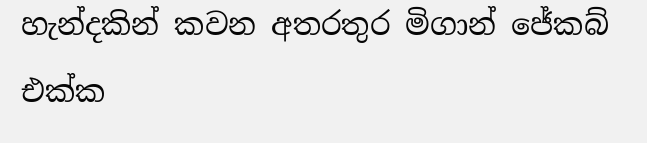හැන්දකින් කවන අතරතුර මිගාන් ජේකබ් එක්ක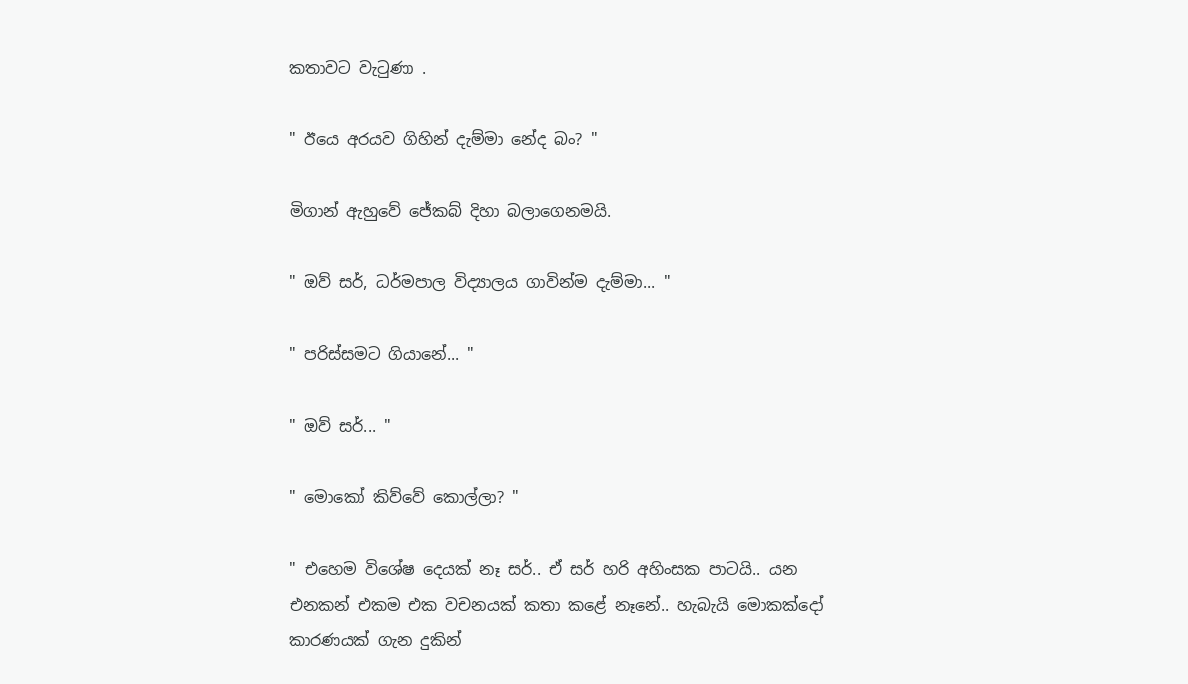කතාවට වැටුණා .

" ඊයෙ අරයව ගිහින් දැම්මා නේද බං? "

මිගාන් ඇහුවේ ජේකබ් දිහා බලාගෙනමයි.

" ඔව් සර්, ධර්මපාල විද්‍යාලය ගාවින්ම දැම්මා... "

" පරිස්සමට ගියානේ... "

" ඔව් සර්... "

" මොකෝ කිව්වේ කොල්ලා? "

" එහෙම විශේෂ දෙයක් නෑ සර්.. ඒ සර් හරි අහිංසක පාටයි.. යන එනකන් එකම එක වචනයක් කතා කළේ නෑනේ.. හැබැයි මොකක්දෝ කාරණයක් ගැන දුකින්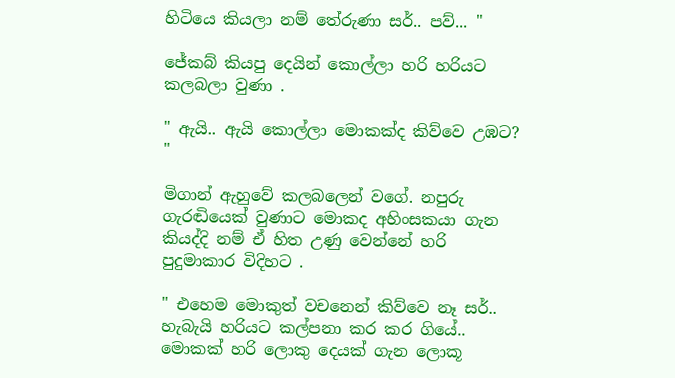හිටියෙ කියලා නම් තේරුණා සර්.. පව්... "

ජේකබ් කියපු දෙයින් කොල්ලා හරි හරියට කලබලා වුණා .

" ඇයි.. ඇයි කොල්ලා මොකක්ද කිව්වෙ උඹට? "

මිගාන් ඇහුවේ කලබලෙන් වගේ. නපුරු ගැරඬියෙක් වුණාට මොකද අහිංසකයා ගැන කියද්දි නම් ඒ හිත උණු වෙන්නේ හරි පුදුමාකාර විදිහට .

" එහෙම මොකුත් වචනෙන් කිව්වෙ නෑ සර්.. හැබැයි හරියට කල්පනා කර කර ගියේ.. මොකක් හරි ලොකු දෙයක් ගැන ලොකූ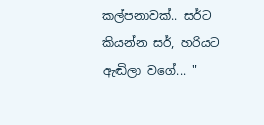කල්පනාවක්.. සර්ට කියන්න සර්, හරියට ඇඬිලා වගේ... "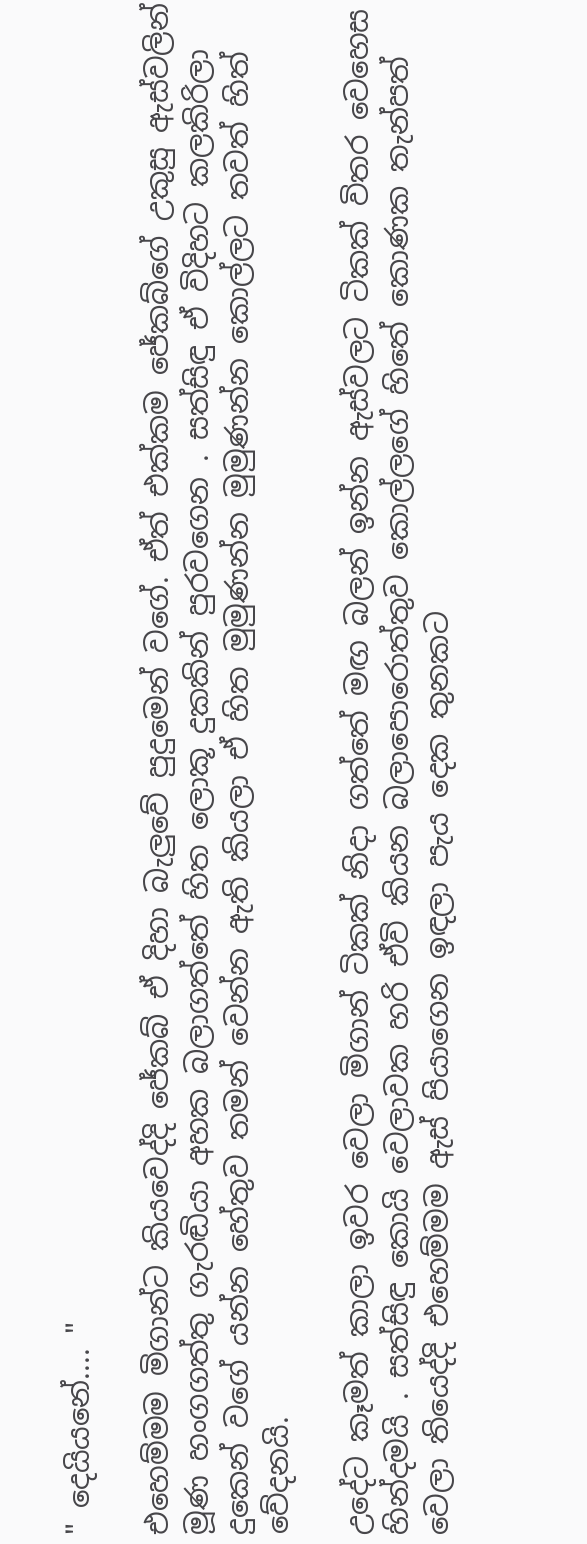" දෙයියනේ.... "

එහෙම්මම මිගාන්ට කියවෙද්දි ජේකබ් ඒ දිහා බැලුවේ පුදුමෙන් වගේ. ඒත් එක්කම ජේකබ්ගේ උකුසු ඇස්වලින් මූණ හංගගත්තු ගැරඬියා අහක බලාගත්තේ හිත ලොකූ දුකකින් පුරවගෙන . සත්සිඳු ඒ විදිහට කලකිරිලා දුකෙන් වගේ යන්න හේතුව තමන් වෙන්න ඇති කියලා ඒ හිත මුමුණන්න මුමුණන්න කොල්ලට තවත් හිත් වේදනයි.

උදේට කෑමත් කාලා ඉවර වෙලා මිගාන් ටිකක් නිදා ගත්තේ මඟ බලන් ඉන්න ඇස්වලට ටිකක් විතර වෙහෙස හින්දමයි . සත්සිඳු කොයි වෙලාවක හරි ඒවි කියන බලාපොරොත්තුව කොල්ලගේ හිතේ කොණක තැන්පත් වෙලා තියෙද්දි එහෙම්මම ඇස් පියාගෙන ඉඳලා පැය දෙක තුනකට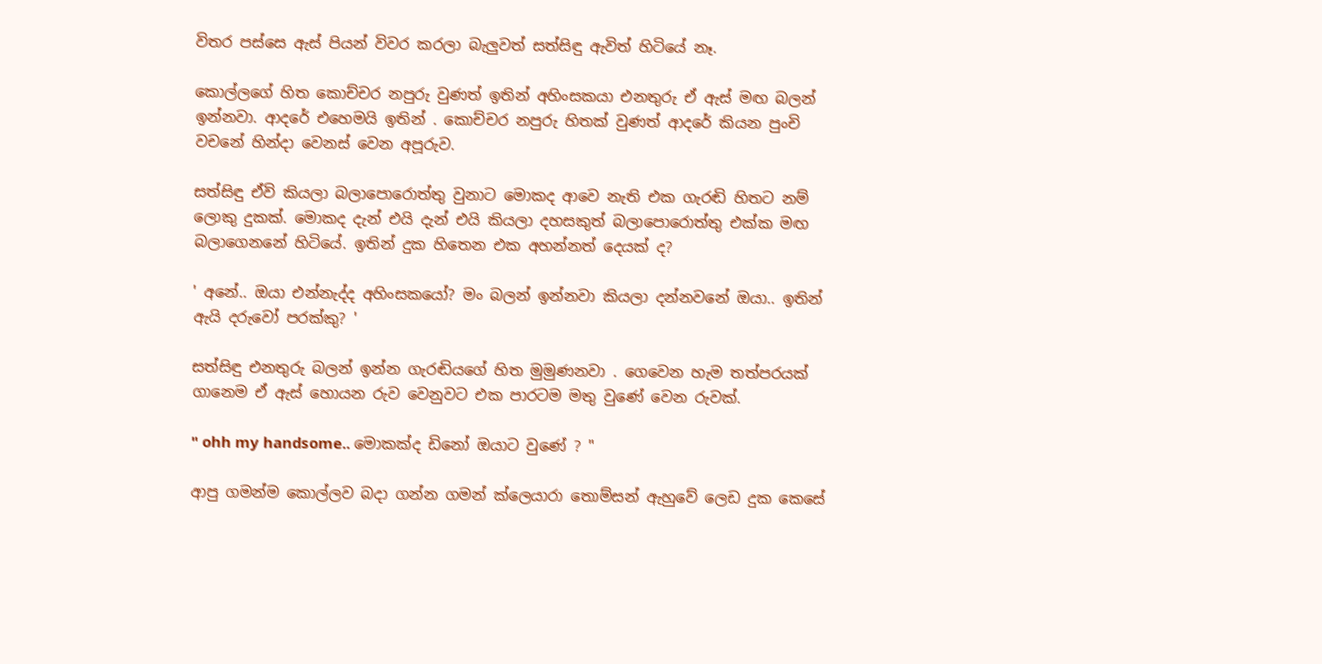විතර පස්සෙ ඇස් පියන් විවර කරලා බැලුවත් සත්සිඳු ඇවිත් හිටියේ නෑ.

කොල්ලගේ හිත කොච්චර නපුරු වුණත් ඉතින් අහිංසකයා එනතුරු ඒ ඇස් මඟ බලන් ඉන්නවා. ආදරේ එහෙමයි ඉතින් . කොච්චර නපුරු හිතක් වුණත් ආදරේ කියන පුංචි වචනේ හින්දා වෙනස් වෙන අපූරුව.

සත්සිඳු ඒවි කියලා බලාපොරොත්තු වුනාට මොකද ආවෙ නැති එක ගැරඬි හිතට නම් ලොකු දුකක්. මොකද දැන් එයි දැන් එයි කියලා දහසකුත් බලාපොරොත්තු එක්ක මඟ බලාගෙනනේ හිටියේ. ඉතින් දුක හිතෙන එක අහන්නත් දෙයක් ද?

' අනේ.. ඔයා එන්නැද්ද අහිංසකයෝ? මං බලන් ඉන්නවා කියලා දන්නවනේ ඔයා.. ඉතින් ඇයි දරුවෝ පරක්කු? '

සත්සිඳු එනතුරු බලන් ඉන්න ගැරඬියගේ හිත මුමුණනවා . ගෙවෙන හැම තත්පරයක් ගානෙම ඒ ඇස් හොයන රුව වෙනුවට එක පාරටම මතු වුණේ වෙන රුවක්.

" ohh my handsome.. මොකක්ද ඩිනෝ ඔයාට වුණේ ? "

ආපු ගමන්ම කොල්ලව බදා ගන්න ගමන් ක්ලෙයාරා තොම්සන් ඇහුවේ ලෙඩ දුක කෙසේ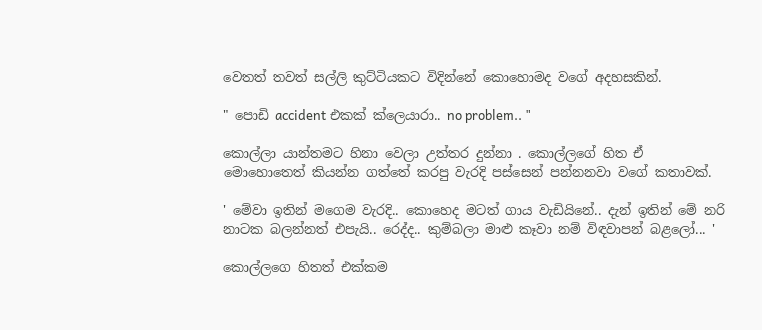වෙතත් තවත් සල්ලි කුට්ටියකට විදින්නේ කොහොමද වගේ අදහසකින්.

" පොඩි accident එකක් ක්ලෙයාරා.. no problem.. "

කොල්ලා යාන්තමට හිනා වෙලා උත්තර දුන්නා . කොල්ලගේ හිත ඒ මොහොතෙත් කියන්න ගත්තේ කරපු වැරදි පස්සෙන් පන්නනවා වගේ කතාවක්.

' මේවා ඉතින් මගෙම වැරදි.. කොහෙද මටත් ගාය වැඩියිනේ.. දැන් ඉතින් මේ නරි නාටක බලන්නත් එපැයි.. රෙද්ද.. කුම්බලා මාළු කෑවා නම් විඳවාපන් බළලෝ... '

කොල්ලගෙ හිතත් එක්කම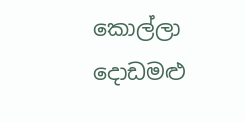කොල්ලා දොඩමළු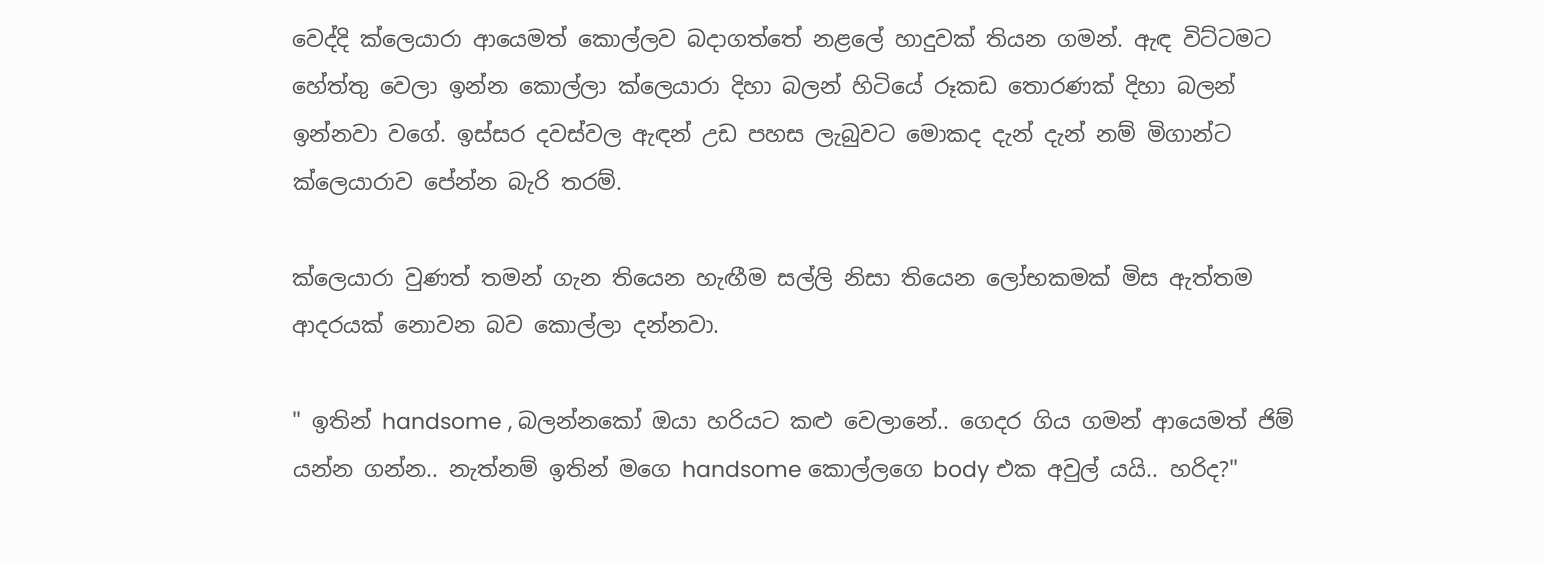වෙද්දි ක්ලෙයාරා ආයෙමත් කොල්ලව බදාගත්තේ නළලේ හාදුවක් තියන ගමන්. ඇඳ විට්ටමට හේත්තු වෙලා ඉන්න කොල්ලා ක්ලෙයාරා දිහා බලන් හිටියේ රූකඩ තොරණක් දිහා බලන් ඉන්නවා වගේ. ඉස්සර දවස්වල ඇඳන් උඩ පහස ලැබුවට මොකද දැන් දැන් නම් මිගාන්ට ක්ලෙයාරාව පේන්න බැරි තරම්.

ක්ලෙයාරා වුණත් තමන් ගැන තියෙන හැඟීම සල්ලි නිසා තියෙන ලෝභකමක් මිස ඇත්තම ආදරයක් නොවන බව කොල්ලා දන්නවා.

" ඉතින් handsome , බලන්නකෝ ඔයා හරියට කළු වෙලානේ.. ගෙදර ගිය ගමන් ආයෙමත් ජිම් යන්න ගන්න.. නැත්නම් ඉතින් මගෙ handsome කොල්ලගෙ body එක අවුල් යයි.. හරිද?"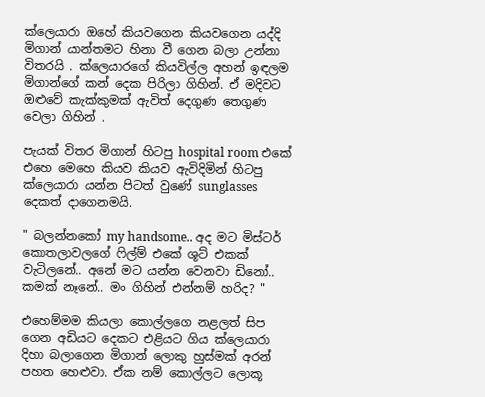ක්ලෙයාරා ඔහේ කියවගෙන කියවගෙන යද්දි මිගාන් යාන්තමට හිනා වී ගෙන බලා උන්නා විතරයි . ක්ලෙයාරගේ කියවිල්ල අහන් ඉඳලම මිගාන්ගේ කන් දෙක පිරිලා ගිහින්. ඒ මදිවට ඔළුවේ කැක්කුමක් ඇවිත් දෙගුණ තෙගුණ වෙලා ගිහින් .

පැයක් විතර මිගාන් හිටපු hospital room එකේ එහෙ මෙහෙ කියව කියව ඇවිදිමින් හිටපු ක්ලෙයාරා යන්න පිටත් වුණේ sunglasses දෙකත් දාගෙනමයි.

" බලන්නකෝ my handsome.. අද මට මිස්ටර් කොතලාවලගේ ෆිල්ම් එකේ ශූට් එකක් වැටිලනේ.. අනේ මට යන්න වෙනවා ඩිනෝ.. කමක් නෑනේ.. මං ගිහින් එන්නම් හරිද? "

එහෙම්මම කියලා කොල්ලගෙ නළලත් සිප ගෙන අඩියට දෙකට එළියට ගිය ක්ලෙයාරා දිහා බලාගෙන මිගාන් ලොකු හුස්මක් අරන් පහත හෙළුවා. ඒක නම් කොල්ලට ලොකූ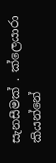සැනසීමක් . ක්ලෙයාරා කියන්නේ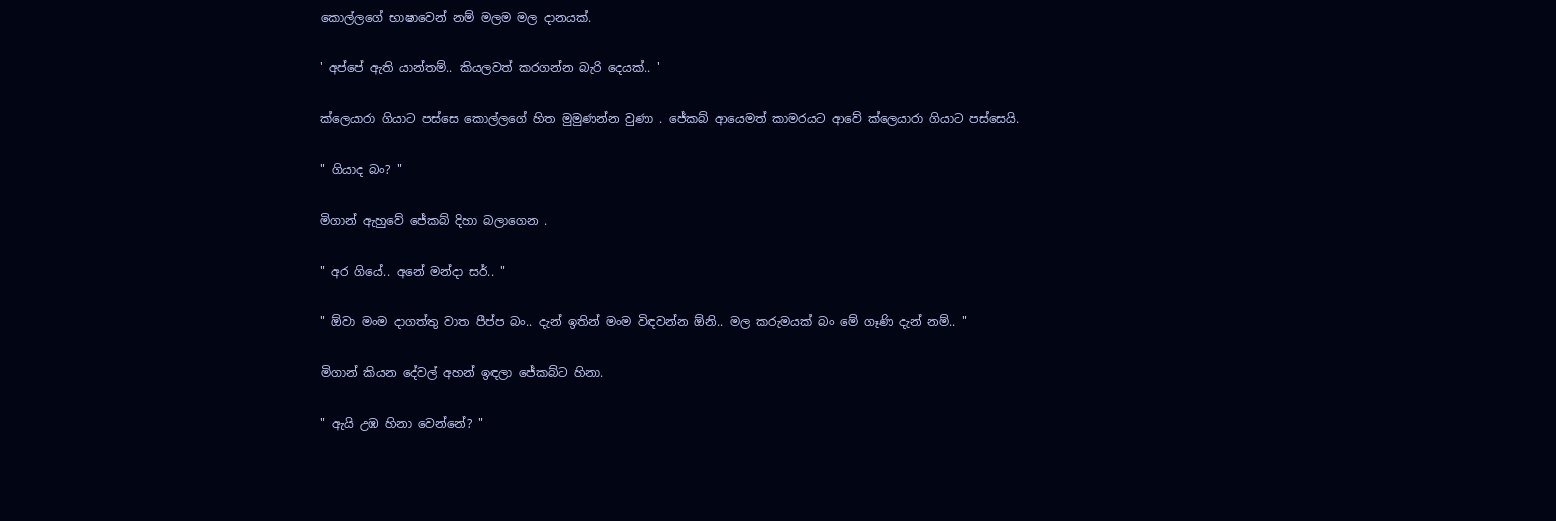කොල්ලගේ භාෂාවෙන් නම් මලම මල දානයක්.

' අප්පේ ඇති යාන්තම්.. කියලවත් කරගන්න බැරි දෙයක්.. '

ක්ලෙයාරා ගියාට පස්සෙ කොල්ලගේ හිත මුමුණන්න වුණා . ජේකබ් ආයෙමත් කාමරයට ආවේ ක්ලෙයාරා ගියාට පස්සෙයි.

" ගියාද බං? "

මිගාන් ඇහුවේ ජේකබ් දිහා බලාගෙන .

" අර ගියේ.. අනේ මන්දා සර්.. "

" ඕවා මංම දාගත්තු වාත පීප්ප බං.. දැන් ඉතින් මංම විඳවන්න ඕනි.. මල කරුමයක් බං මේ ගෑණි දැන් නම්.. "

මිගාන් කියන දේවල් අහන් ඉඳලා ජේකබ්ට හිනා.

" ඇයි උඹ හිනා වෙන්නේ? "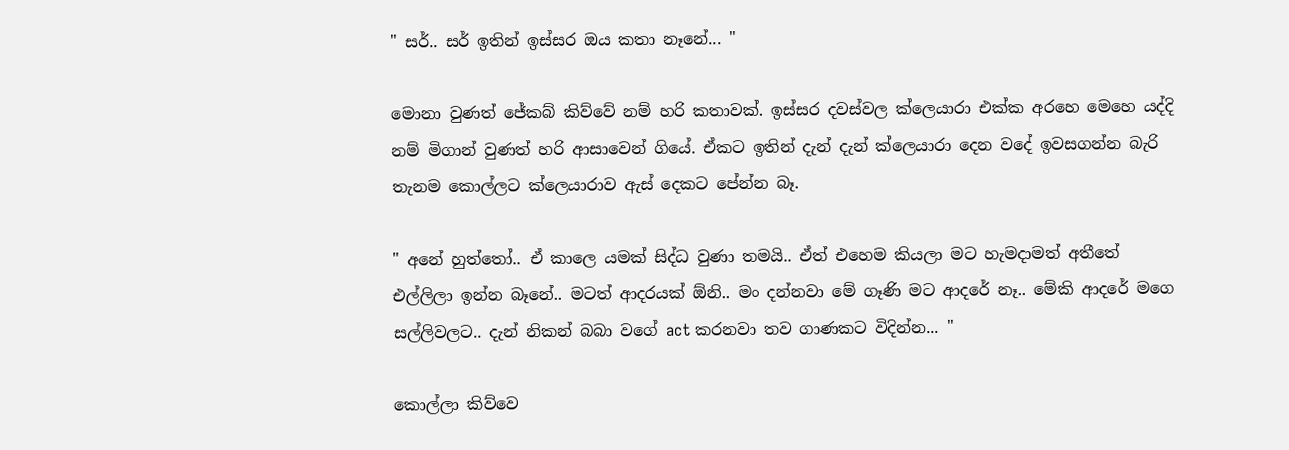" සර්.. සර් ඉතින් ඉස්සර ඔය කතා නෑනේ... "

මොනා වුණත් ජේකබ් කිව්වේ නම් හරි කතාවක්. ඉස්සර දවස්වල ක්ලෙයාරා එක්ක අරහෙ මෙහෙ යද්දි නම් මිගාන් වුණත් හරි ආසාවෙන් ගියේ. ඒකට ඉතින් දැන් දැන් ක්ලෙයාරා දෙන වදේ ඉවසගන්න බැරි තැනම කොල්ලට ක්ලෙයාරාව ඇස් දෙකට පේන්න බෑ.

" අනේ හුත්තෝ.. ඒ කාලෙ යමක් සිද්ධ වුණා තමයි.. ඒත් එහෙම කියලා මට හැමදාමත් අතීතේ එල්ලිලා ඉන්න බෑනේ.. මටත් ආදරයක් ඕනි.. මං දන්නවා මේ ගෑණි මට ආදරේ නෑ.. මේකි ආදරේ මගෙ සල්ලිවලට.. දැන් නිකන් බබා වගේ act කරනවා තව ගාණකට විදින්න... "

කොල්ලා කිව්වෙ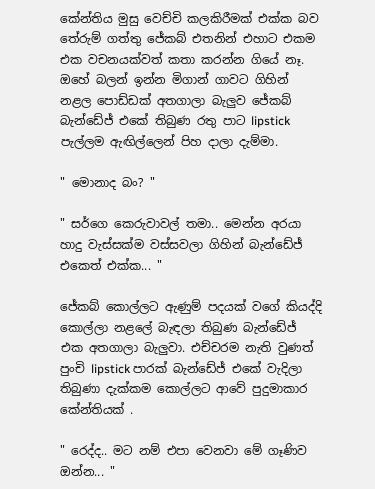කේන්තිය මුසු වෙච්චි කලකිරීමක් එක්ක බව තේරුම් ගත්තු ජේකබ් එතනින් එහාට එකම එක වචනයක්වත් කතා කරන්න ගියේ නෑ. ඔහේ බලන් ඉන්න මිගාන් ගාවට ගිහින් නළල පොඩ්ඩක් අතගාලා බැලුව ජේකබ් බැන්ඩේජ් එකේ තිබුණ රතු පාට lipstick පැල්ලම ඇඟිල්ලෙන් පිහ දාලා දැම්මා.

" මොනාද බං? "

" සර්ගෙ කෙරුවාවල් තමා.. මෙන්න අරයා හාදු වැස්සක්ම වස්සවලා ගිහින් බැන්ඩේජ් එකෙත් එක්ක... "

ජේකබ් කොල්ලට ඇණුම් පදයක් වගේ කියද්දි කොල්ලා නළලේ බැඳලා තිබුණ බැන්ඩේජ් එක අතගාලා බැලුවා. එච්චරම නැති වුණත් පුංචි lipstick පාරක් බැන්ඩේජ් එකේ වැදිලා තිබුණා දැක්කම කොල්ලට ආවේ පුදුමාකාර කේන්තියක් .

" රෙද්ද.. මට නම් එපා වෙනවා මේ ගෑණිව ඔන්න... "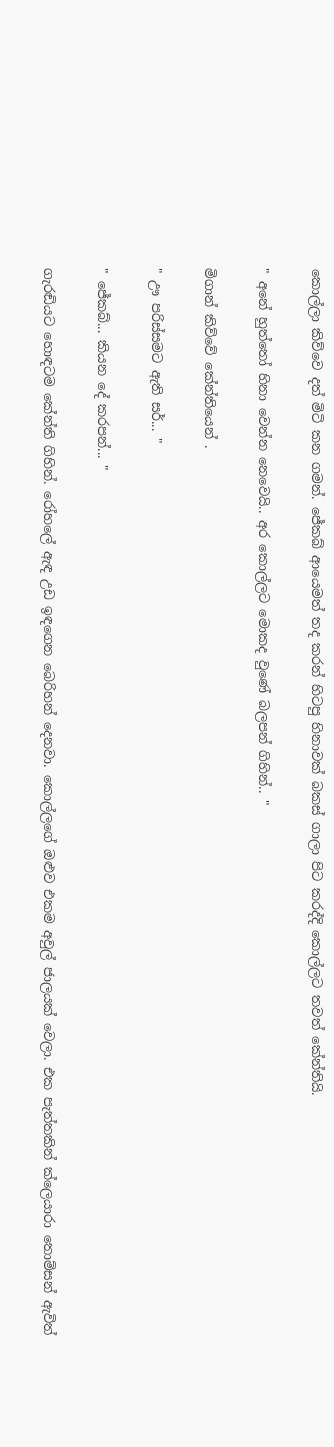කොල්ලා කිව්වෙ දත් මිටි කන ගමන්. ජේකබ් ආයෙමත් තද කරන් හිටපු හිනාවක් බකස් ගාලා පිට කරද්දි කොල්ලට තවත් කේන්තියි.

" අනේ හුත්තෝ හිනා වෙන්න නෙවෙයි.. අර කොල්ලට මොකද වුණේ බලපන් ගිහින්.. "

මිගාන් කිව්වේ කේන්තියෙන් .

" ඌ පරිස්සමට ඇති සර්... "

" ජේකබ්... කියන දේ කරපන්... "

ගැරඬියට හොඳටම කේන්ති ගිහින්. රෝහලේ ඇඳ උඩ ඉඳගෙන බෙරිහන් දෙනවා. කොල්ලගේ ඔළුව එකම අවුල් ජාලයක් වෙලා. එක පැත්තකින් ක්ලෙයාරා තොම්සන් ඇවිත්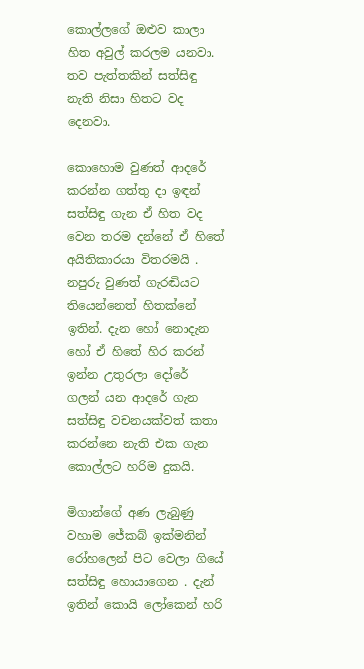කොල්ලගේ ඔළුව කාලා හිත අවුල් කරලම යනවා. තව පැත්තකින් සත්සිඳු නැති නිසා හිතට වද දෙනවා.

කොහොම වුණත් ආදරේ කරන්න ගත්තු දා ඉඳන් සත්සිඳු ගැන ඒ හිත වද වෙන තරම දන්නේ ඒ හිතේ අයිතිකාරයා විතරමයි . නපුරු වුණත් ගැරඬියට තියෙන්නෙත් හිතක්නේ ඉතින්. දැන හෝ නොදැන හෝ ඒ හිතේ හිර කරන් ඉන්න උතුරලා දෝරේ ගලන් යන ආදරේ ගැන සත්සිඳු වචනයක්වත් කතා කරන්නෙ නැති එක ගැන කොල්ලට හරිම දුකයි.

මිගාන්ගේ අණ ලැබුණු වහාම ජේකබ් ඉක්මනින් රෝහලෙන් පිට වෙලා ගියේ සත්සිඳු හොයාගෙන . දැන් ඉතින් කොයි ලෝකෙන් හරි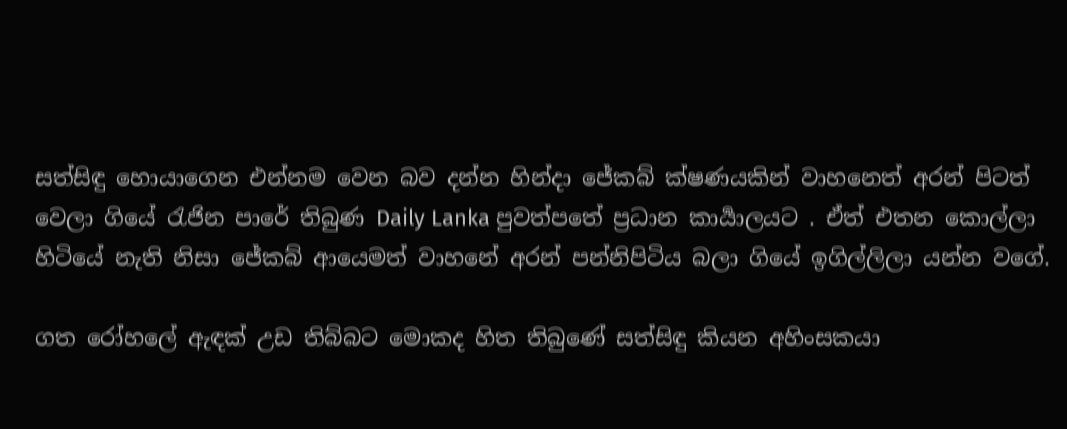සත්සිඳු හොයාගෙන එන්නම වෙන බව දන්න හින්දා ජේකබ් ක්ෂණයකින් වාහනෙත් අරන් පිටත් වෙලා ගියේ රැජින පාරේ තිබුණ Daily Lanka පුවත්පතේ ප්‍රධාන කාර්‍යාලයට . ඒත් එතන කොල්ලා හිටියේ නැති නිසා ජේකබ් ආයෙමත් වාහනේ අරන් පන්නිපිටිය බලා ගියේ ඉගිල්ලිලා යන්න වගේ.

ගත රෝහලේ ඇඳක් උඩ තිබ්බට මොකද හිත තිබුණේ සත්සිඳු කියන අහිංසකයා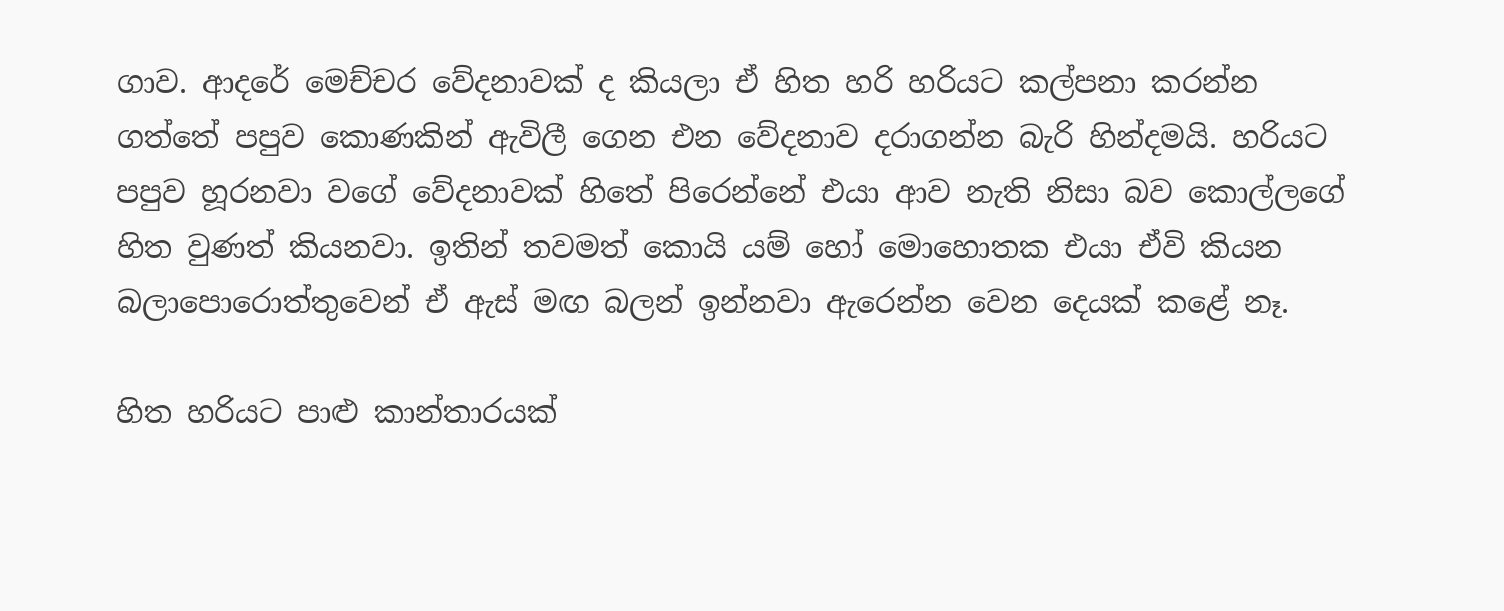ගාව. ආදරේ මෙච්චර වේදනාවක් ද කියලා ඒ හිත හරි හරියට කල්පනා කරන්න ගත්තේ පපුව කොණකින් ඇවිලී ගෙන එන වේදනාව දරාගන්න බැරි හින්දමයි. හරියට පපුව හූරනවා වගේ වේදනාවක් හිතේ පිරෙන්නේ එයා ආව නැති නිසා බව කොල්ලගේ හිත වුණත් කියනවා. ඉතින් තවමත් කොයි යම් හෝ මොහොතක එයා ඒවි කියන බලාපොරොත්තුවෙන් ඒ ඇස් මඟ බලන් ඉන්නවා ඇරෙන්න වෙන දෙයක් කළේ නෑ.

හිත හරියට පාළු කාන්තාරයක්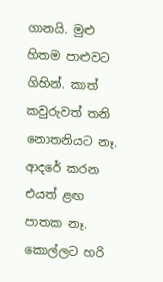ගානයි. මුළු හිතම පාළුවට ගිහින්. කාත් කවුරුවත් තනි නොතනියට නෑ. ආදරේ කරන එයත් ළඟ පාතක නෑ. කොල්ලට හරි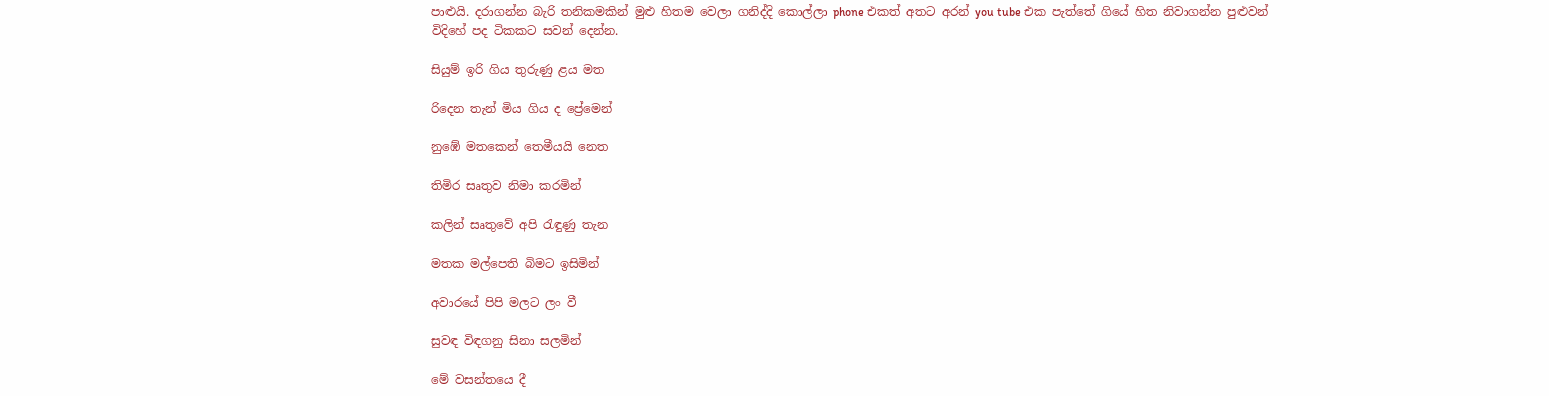පාළුයි. දරාගන්න බැරි තනිකමකින් මුළු හිතම වෙලා ගනිද්දි කොල්ලා phone එකත් අතට අරන් you tube එක පැත්තේ ගියේ හිත නිවාගන්න පුළුවන් විදිහේ පද ටිකකට සවන් දෙන්න.

සියුම් ඉරි ගිය තුරුණු ළය මත

රිදෙන තැන් මිය ගිය ද ප්‍රේමෙන්

නුඹේ මතකෙන් තෙමීයයි නෙත

තිමිර සෘතුව නිමා කරමින්

කලින් සෘතුවේ අපි රැඳුණු තැන

මතක මල්පෙති බිමට ඉසිමින්

අවාරයේ පිපි මලට ලං වී

සුවඳ විඳගනු සිනා සලමින්

මේ වසන්තයෙ දී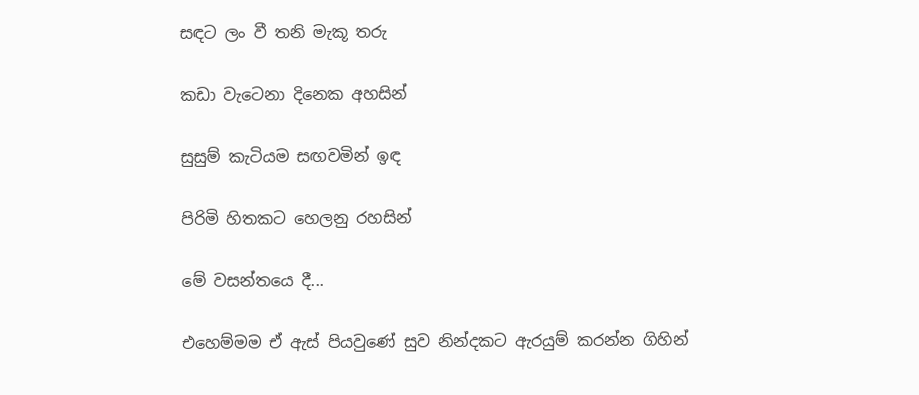සඳට ලං වී තනි මැකූ තරු

කඩා වැටෙනා දිනෙක අහසින්

සුසුම් කැටියම සඟවමින් ඉඳ

පිරිමි හිතකට හෙලනු රහසින්

මේ වසන්තයෙ දී...

එහෙම්මම ඒ ඇස් පියවුණේ සුව නින්දකට ඇරයුම් කරන්න ගිහින්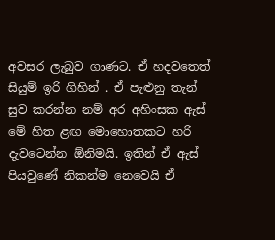අවසර ලැබුව ගාණට. ඒ හදවතෙත් සියුම් ඉරි ගිහින් . ඒ පැළුනු තැන් සුව කරන්න නම් අර අහිංසක ඇස් මේ හිත ළඟ මොහොතකට හරි දැවටෙන්න ඕනිමයි. ඉතින් ඒ ඇස් පියවුණේ නිකන්ම නෙවෙයි ඒ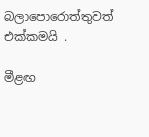බලාපොරොත්තුවත් එක්කමයි .

මීළඟ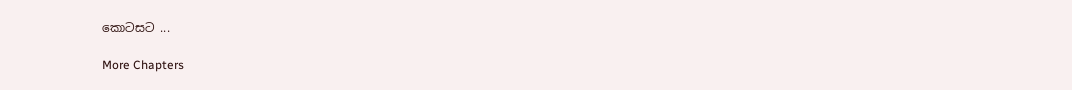කොටසට ...

More Chapters